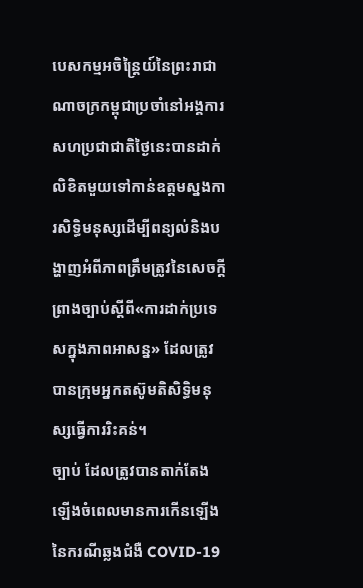បេសកម្មអចិន្ត្រៃយ៍នៃព្រះរាជាណាចក្រកម្ពុជាប្រចាំនៅអង្គការសហប្រជាជាតិថ្ងៃនេះបានដាក់លិខិតមួយទៅកាន់ឧត្តមស្នងការសិទ្ធិមនុស្សដើម្បីពន្យល់និងបង្ហាញអំពីភាពត្រឹមត្រូវនៃសេចក្តីព្រាងច្បាប់ស្តីពី«ការដាក់ប្រទេសក្នុងភាពអាសន្ន» ដែលត្រូវបានក្រុមអ្នកតស៊ូមតិសិទ្ធិមនុស្សធ្វើការរិះគន់។
ច្បាប់ ដែលត្រូវបានតាក់តែងឡើងចំពេលមានការកើនឡើងនៃករណីឆ្លងជំងឺ COVID-19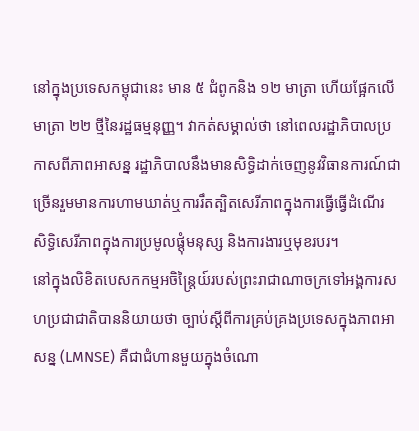នៅក្នុងប្រទេសកម្ពុជានេះ មាន ៥ ជំពូកនិង ១២ មាត្រា ហើយផ្អែកលើមាត្រា ២២ ថ្មីនៃរដ្ឋធម្មនុញ្ញ។ វាកត់សម្គាល់ថា នៅពេលរដ្ឋាភិបាលប្រកាសពីភាពអាសន្ន រដ្ឋាភិបាលនឹងមានសិទ្ធិដាក់ចេញនូវវិធានការណ៍ជាច្រើនរួមមានការហាមឃាត់ឬការរឹតត្បិតសេរីភាពក្នុងការធ្វើធ្វើដំណើរ សិទ្ធិសេរីភាពក្នុងការប្រមូលផ្តុំមនុស្ស និងការងារឬមុខរបរ។
នៅក្នុងលិខិតបេសកកម្មអចិន្ត្រៃយ៍របស់ព្រះរាជាណាចក្រទៅអង្គការសហប្រជាជាតិបាននិយាយថា ច្បាប់ស្តីពីការគ្រប់គ្រងប្រទេសក្នុងភាពអាសន្ន (LMNSE) គឺជាជំហានមួយក្នុងចំណោ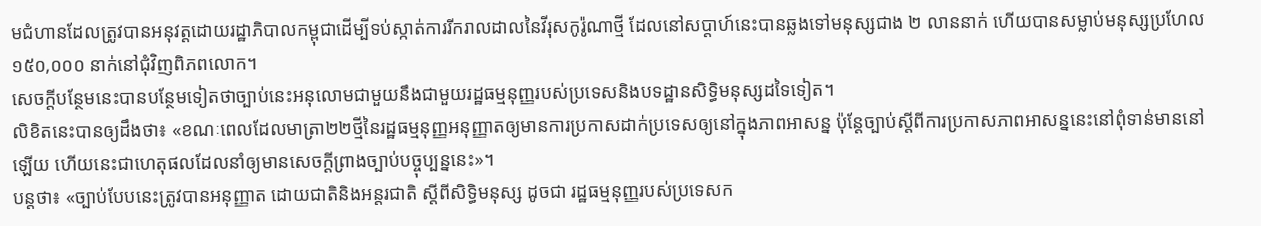មជំហានដែលត្រូវបានអនុវត្តដោយរដ្ឋាភិបាលកម្ពុជាដើម្បីទប់ស្កាត់ការរីករាលដាលនៃវីរុសកូរ៉ូណាថ្មី ដែលនៅសប្តាហ៍នេះបានឆ្លងទៅមនុស្សជាង ២ លាននាក់ ហើយបានសម្លាប់មនុស្សប្រហែល ១៥០,០០០ នាក់នៅជុំវិញពិភពលោក។
សេចក្តីបន្ថែមនេះបានបន្ថែមទៀតថាច្បាប់នេះអនុលោមជាមួយនឹងជាមួយរដ្ឋធម្មនុញ្ញរបស់ប្រទេសនិងបទដ្ឋានសិទ្ធិមនុស្សដទៃទៀត។
លិខិតនេះបានឲ្យដឹងថា៖ «ខណៈពេលដែលមាត្រា២២ថ្មីនៃរដ្ឋធម្មនុញ្ញអនុញ្ញាតឲ្យមានការប្រកាសដាក់ប្រទេសឲ្យនៅក្នុងភាពអាសន្ន ប៉ុន្តែច្បាប់ស្តីពីការប្រកាសភាពអាសន្ននេះនៅពុំទាន់មាននៅឡើយ ហើយនេះជាហេតុផលដែលនាំឲ្យមានសេចក្តីព្រាងច្បាប់បច្ចុប្បន្ននេះ»។
បន្តថា៖ «ច្បាប់បែបនេះត្រូវបានអនុញ្ញាត ដោយជាតិនិងអន្តរជាតិ ស្តីពីសិទ្ធិមនុស្ស ដូចជា រដ្ឋធម្មនុញ្ញរបស់ប្រទេសក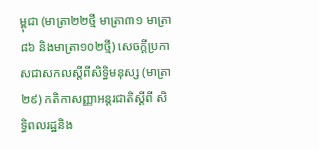ម្ពុជា (មាត្រា២២ថ្មី មាត្រា៣១ មាត្រា៨៦ និងមាត្រា១០២ថ្មី) សេចក្តីប្រកាសជាសកលស្តីពីសិទ្ធិមនុស្ស (មាត្រា២៩) កតិកាសញ្ញាអន្តរជាតិស្តីពី សិទ្ធិពលរដ្ឋនិង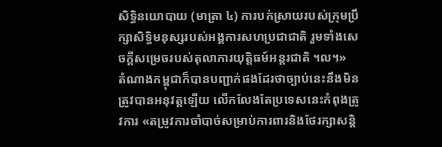សិទ្ធិនយោបាយ (មាត្រា ៤) ការបក់ស្រាយរបស់ក្រុមប្រឹក្សាសិទ្ធិមនុស្សរបស់អង្គការសហប្រជាជាតិ រួមទាំងសេចក្តីសម្រេចរបស់តុលាការយុត្តិធម៍អន្តរជាតិ ។ល។»
តំណាងកម្ពុជាក៏បានបញ្ជាក់ផងដែរថាច្បាប់នេះនឹងមិនត្រូវបានអនុវត្តឡើយ លើកលែងតែប្រទេសនេះកំពុងត្រូវការ «តម្រូវការចាំបាច់សម្រាប់ការពារនិងថែរក្សាសន្តិ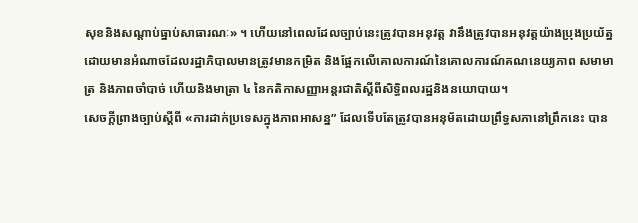សុខនិងសណ្តាប់ធ្នាប់សាធារណៈ» ។ ហើយនៅពេលដែលច្បាប់នេះត្រូវបានអនុវត្ត វានឹងត្រូវបានអនុវត្តយ៉ាងប្រុងប្រយ័ត្នដោយមានអំណាចដែលរដ្ឋាភិបាលមានត្រូវមានកម្រិត និងផ្អែកលើគោលការណ៍នៃគោលការណ៍គណនេយ្យភាព សមាមាត្រ និងភាពចាំបាច់ ហើយនិងមាត្រា ៤ នៃកតិកាសញ្ញាអន្តរជាតិស្តីពីសិទ្ធិពលរដ្ឋនិងនយោបាយ។
សេចក្តីព្រាងច្បាប់ស្តីពី «ការដាក់ប្រទេសក្នុងភាពអាសន្ន” ដែលទើបតែត្រូវបានអនុម័តដោយព្រឹទ្ធសភានៅព្រឹកនេះ បាន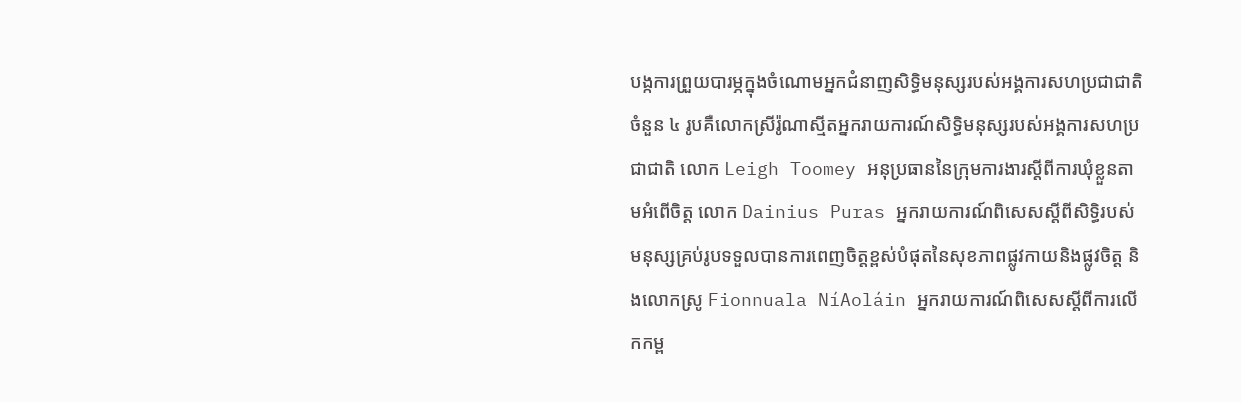បង្កការព្រួយបារម្ភក្នុងចំណោមអ្នកជំនាញសិទ្ធិមនុស្សរបស់អង្គការសហប្រជាជាតិចំនួន ៤ រូបគឺលោកស្រីរ៉ូណាស្មីតអ្នករាយការណ៍សិទ្ធិមនុស្សរបស់អង្គការសហប្រជាជាតិ លោក Leigh Toomey អនុប្រធាននៃក្រុមការងារស្តីពីការឃុំខ្លួនតាមអំពើចិត្ត លោក Dainius Puras អ្នករាយការណ៍ពិសេសស្តីពីសិទ្ធិរបស់មនុស្សគ្រប់រូបទទួលបានការពេញចិត្តខ្ពស់បំផុតនៃសុខភាពផ្លូវកាយនិងផ្លូវចិត្ត និងលោកស្រូ Fionnuala NíAoláin អ្នករាយការណ៍ពិសេសស្តីពីការលើកកម្ព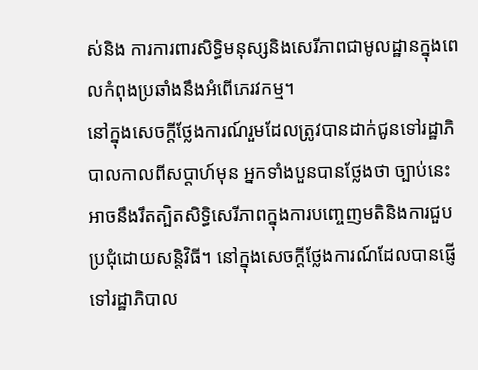ស់និង ការការពារសិទ្ធិមនុស្សនិងសេរីភាពជាមូលដ្ឋានក្នុងពេលកំពុងប្រឆាំងនឹងអំពើភេរវកម្ម។
នៅក្នុងសេចក្តីថ្លែងការណ៍រួមដែលត្រូវបានដាក់ជូនទៅរដ្ឋាភិបាលកាលពីសប្តាហ៍មុន អ្នកទាំងបួនបានថ្លែងថា ច្បាប់នេះអាចនឹងរឹតត្បិតសិទ្ធិសេរីភាពក្នុងការបញ្ចេញមតិនិងការជួបប្រជុំដោយសន្តិវិធី។ នៅក្នុងសេចក្តីថ្លែងការណ៍ដែលបានផ្ញើទៅរដ្ឋាភិបាល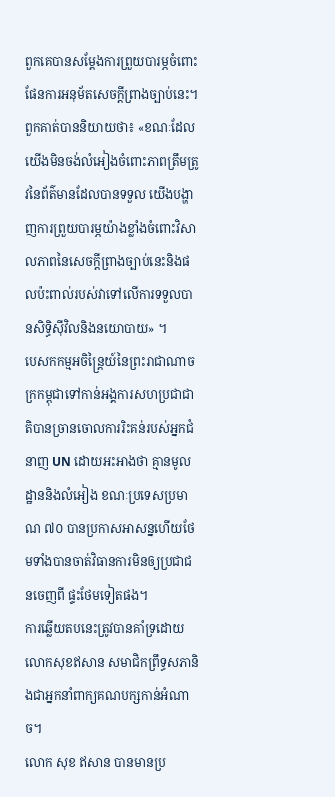ពួកគេបានសម្តែងការព្រួយបារម្ភចំពោះផែនការអនុម័តសេចក្តីព្រាងច្បាប់នេះ។
ពួកគាត់បាននិយាយថា៖ «ខណៈដែលយើងមិនចង់លំអៀងចំពោះភាពត្រឹមត្រូវនៃព័ត៌មានដែលបានទទួល យើងបង្ហាញការព្រួយបារម្ភយ៉ាងខ្លាំងចំពោះវិសាលភាពនៃសេចក្តីព្រាងច្បាប់នេះនិងផលប៉ះពាល់របស់វាទៅលើការទទួលបានសិទ្ធិស៊ីវិលនិងនយោបាយ» ។
បេសកកម្មអចិន្ត្រៃយ៍នៃព្រះរាជាណាចក្រកម្ពុជាទៅកាន់អង្គការសហប្រជាជាតិបានច្រានចោលការរិះគន់របស់អ្នកជំនាញ UN ដោយអះអាងថា គ្មានមូលដ្ឋាននិងលំអៀង ខណៈប្រទេសប្រមាណ ៧០ បានប្រកាសអាសន្នហើយថែមទាំងបានចាត់វិធានការមិនឲ្យប្រជាជនចេញពី ផ្ទះថែមទៀតផង។
ការឆ្លើយតបនេះត្រូវបានគាំទ្រដោយលោកសុខឥសាន សមាជិកព្រឹទ្ធសភានិងជាអ្នកនាំពាក្យគណបក្សកាន់អំណាច។
លោក សុខ ឥសាន បានមានប្រ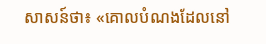សាសន៍ថា៖ «គោលបំណងដែលនៅ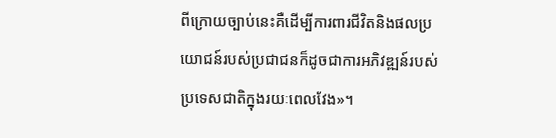ពីក្រោយច្បាប់នេះគឺដើម្បីការពារជីវិតនិងផលប្រយោជន៍របស់ប្រជាជនក៏ដូចជាការអភិវឌ្ឍន៍របស់ប្រទេសជាតិក្នុងរយៈពេលវែង»។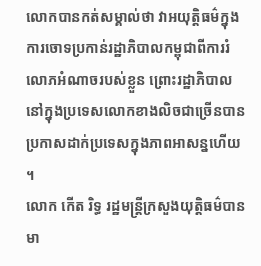លោកបានកត់សម្គាល់ថា វាអយុត្តិធម៌ក្នុងការចោទប្រកាន់រដ្ឋាភិបាលកម្ពុជាពីការរំលោភអំណាចរបស់ខ្លួន ព្រោះរដ្ឋាភិបាលនៅក្នុងប្រទេសលោកខាងលិចជាច្រើនបានប្រកាសដាក់ប្រទេសក្នុងភាពអាសន្នហើយ ។
លោក កើត រិទ្ធ រដ្ឋមន្ត្រីក្រសួងយុត្តិធម៌បានមា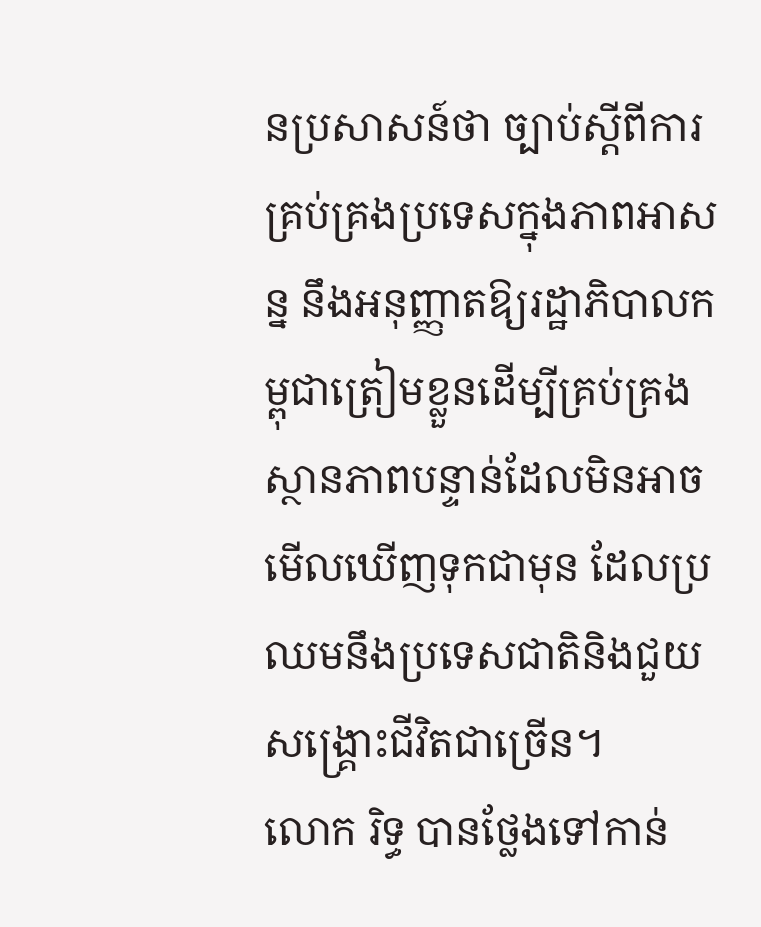នប្រសាសន៍ថា ច្បាប់ស្តីពីការគ្រប់គ្រងប្រទេសក្នុងភាពអាសន្ន នឹងអនុញ្ញាតឱ្យរដ្ឋាភិបាលកម្ពុជាត្រៀមខ្លួនដើម្បីគ្រប់គ្រងស្ថានភាពបន្ទាន់ដែលមិនអាចមើលឃើញទុកជាមុន ដែលប្រឈមនឹងប្រទេសជាតិនិងជួយសង្គ្រោះជីវិតជាច្រើន។
លោក រិទ្ធ បានថ្លែងទៅកាន់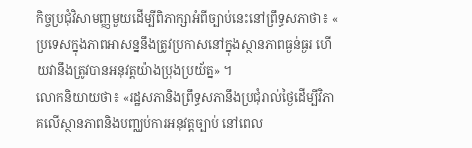កិច្ចប្រជុំវិសាមញ្ញមួយដើម្បីពិភាក្សាអំពីច្បាប់នេះនៅព្រឹទ្ធសភាថា៖ « ប្រទេសក្នុងភាពអាសន្ននឹងត្រូវប្រកាសនៅក្នុងស្ថានភាពធ្ងន់ធ្ងរ ហើយវានឹងត្រូវបានអនុវត្តយ៉ាងប្រុងប្រយ័ត្ន» ។
លោកនិយាយថា៖ «រដ្ឋសភានិងព្រឹទ្ធសភានឹងប្រជុំរាល់ថ្ងៃដើម្បីវិភាគលើស្ថានភាពនិងបញ្ឈប់ការអនុវត្តច្បាប់ នៅពេល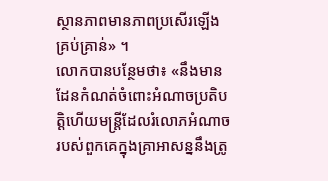ស្ថានភាពមានភាពប្រសើរឡើងគ្រប់គ្រាន់» ។
លោកបានបន្ថែមថា៖ «នឹងមានដែនកំណត់ចំពោះអំណាចប្រតិបត្តិហើយមន្ត្រីដែលរំលោភអំណាចរបស់ពួកគេក្នុងគ្រាអាសន្ននឹងត្រូ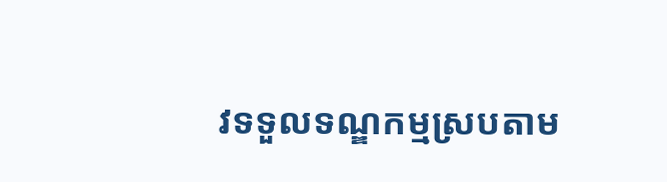វទទួលទណ្ឌកម្មស្របតាម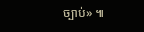ច្បាប់» ៕